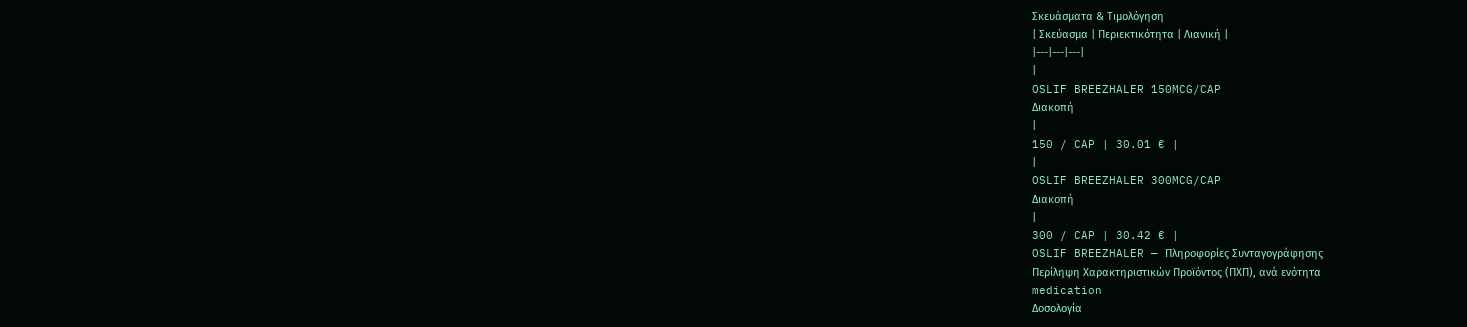Σκευάσματα & Τιμολόγηση
| Σκεύασμα | Περιεκτικότητα | Λιανική |
|---|---|---|
|
OSLIF BREEZHALER 150MCG/CAP
Διακοπή
|
150 / CAP | 30.01 € |
|
OSLIF BREEZHALER 300MCG/CAP
Διακοπή
|
300 / CAP | 30.42 € |
OSLIF BREEZHALER — Πληροφορίες Συνταγογράφησης
Περίληψη Χαρακτηριστικών Προϊόντος (ΠΧΠ), ανά ενότητα
medication
Δοσολογία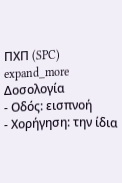ΠΧΠ (SPC)
expand_more
Δοσολογία
- Οδός: εισπνοή
- Χορήγηση: την ίδια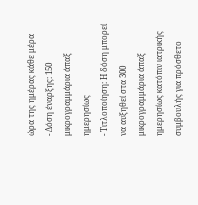ώρα της ημέρας κάθε μέρα
- Δόση έναρξης: 150 μικρογραμμάρια άπαξ ημερησίως
- Τιτλοποίηση: Η δόση μπορεί να αυξηθεί στα 300 μικρογραμμάρια άπαξ ημερησίως κατόπιν ιατρικής συμβουλής για πρόσθετο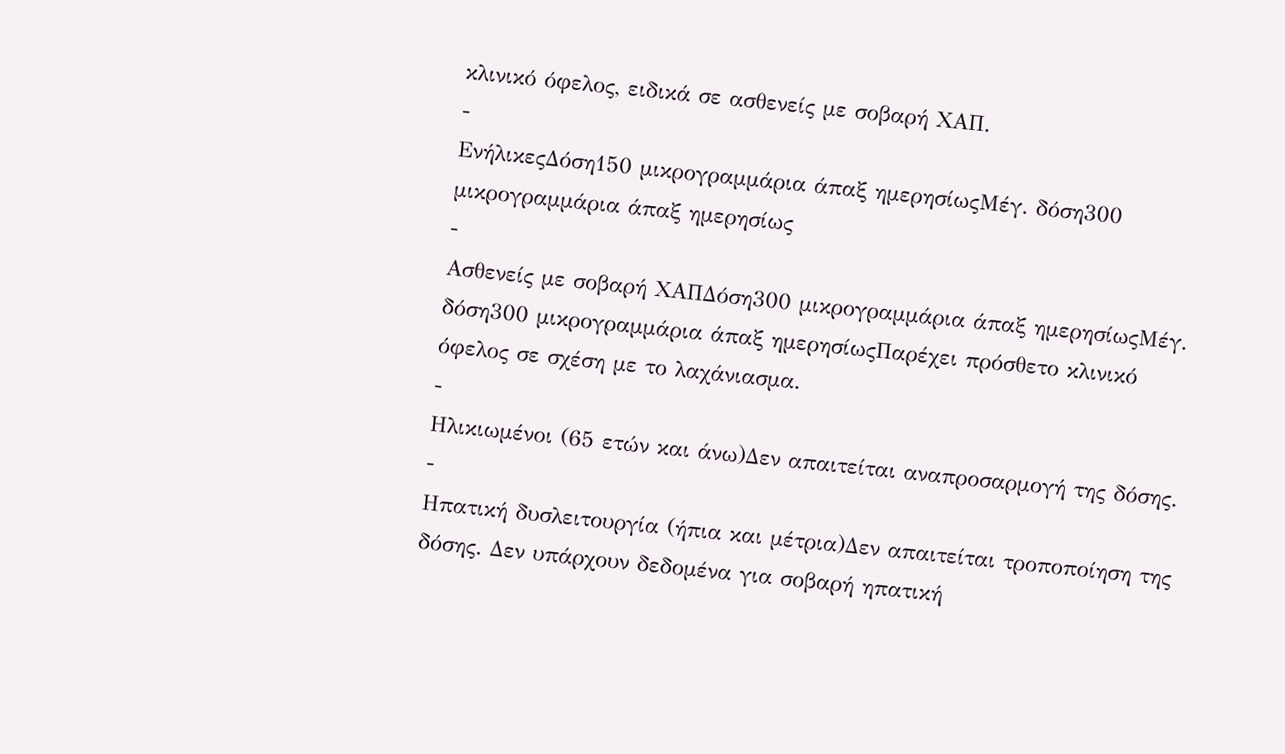κλινικό όφελος, ειδικά σε ασθενείς με σοβαρή ΧΑΠ.
-
ΕνήλικεςΔόση150 μικρογραμμάρια άπαξ ημερησίωςΜέγ. δόση300 μικρογραμμάρια άπαξ ημερησίως
-
Ασθενείς με σοβαρή ΧΑΠΔόση300 μικρογραμμάρια άπαξ ημερησίωςΜέγ. δόση300 μικρογραμμάρια άπαξ ημερησίωςΠαρέχει πρόσθετο κλινικό όφελος σε σχέση με το λαχάνιασμα.
-
Ηλικιωμένοι (65 ετών και άνω)Δεν απαιτείται αναπροσαρμογή της δόσης.
-
Ηπατική δυσλειτουργία (ήπια και μέτρια)Δεν απαιτείται τροποποίηση της δόσης. Δεν υπάρχουν δεδομένα για σοβαρή ηπατική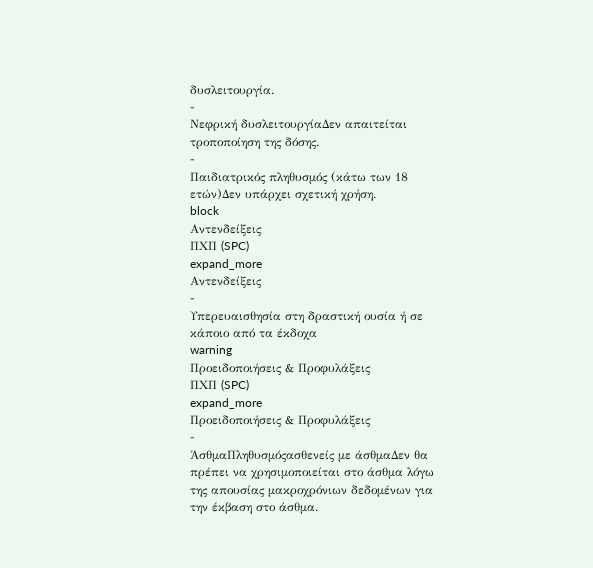δυσλειτουργία.
-
Νεφρική δυσλειτουργίαΔεν απαιτείται τροποποίηση της δόσης.
-
Παιδιατρικός πληθυσμός (κάτω των 18 ετών)Δεν υπάρχει σχετική χρήση.
block
Αντενδείξεις
ΠΧΠ (SPC)
expand_more
Αντενδείξεις
-
Υπερευαισθησία στη δραστική ουσία ή σε κάποιο από τα έκδοχα
warning
Προειδοποιήσεις & Προφυλάξεις
ΠΧΠ (SPC)
expand_more
Προειδοποιήσεις & Προφυλάξεις
-
ΆσθμαΠληθυσμόςασθενείς με άσθμαΔεν θα πρέπει να χρησιμοποιείται στο άσθμα λόγω της απουσίας μακροχρόνιων δεδομένων για την έκβαση στο άσθμα.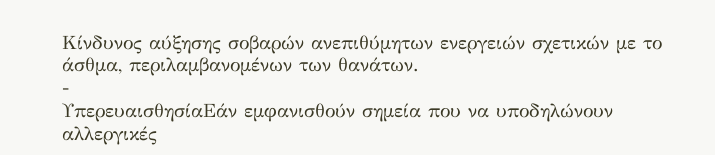Κίνδυνος αύξησης σοβαρών ανεπιθύμητων ενεργειών σχετικών με το άσθμα, περιλαμβανομένων των θανάτων.
-
ΥπερευαισθησίαΕάν εμφανισθούν σημεία που να υποδηλώνουν αλλεργικές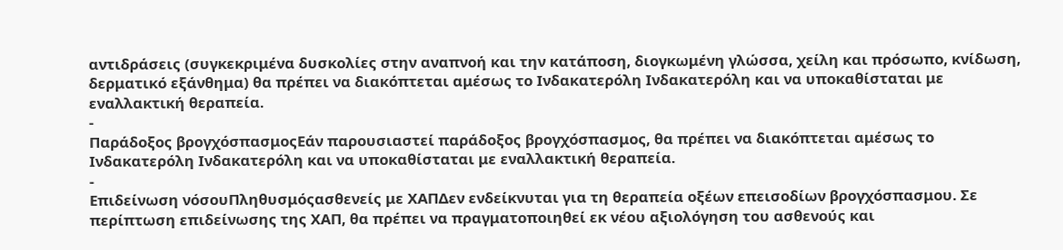αντιδράσεις (συγκεκριμένα δυσκολίες στην αναπνοή και την κατάποση, διογκωμένη γλώσσα, χείλη και πρόσωπο, κνίδωση, δερματικό εξάνθημα) θα πρέπει να διακόπτεται αμέσως το Ινδακατερόλη Ινδακατερόλη και να υποκαθίσταται με εναλλακτική θεραπεία.
-
Παράδοξος βρογχόσπασμοςΕάν παρουσιαστεί παράδοξος βρογχόσπασμος, θα πρέπει να διακόπτεται αμέσως το Ινδακατερόλη Ινδακατερόλη και να υποκαθίσταται με εναλλακτική θεραπεία.
-
Επιδείνωση νόσουΠληθυσμόςασθενείς με ΧΑΠΔεν ενδείκνυται για τη θεραπεία οξέων επεισοδίων βρογχόσπασμου. Σε περίπτωση επιδείνωσης της ΧΑΠ, θα πρέπει να πραγματοποιηθεί εκ νέου αξιολόγηση του ασθενούς και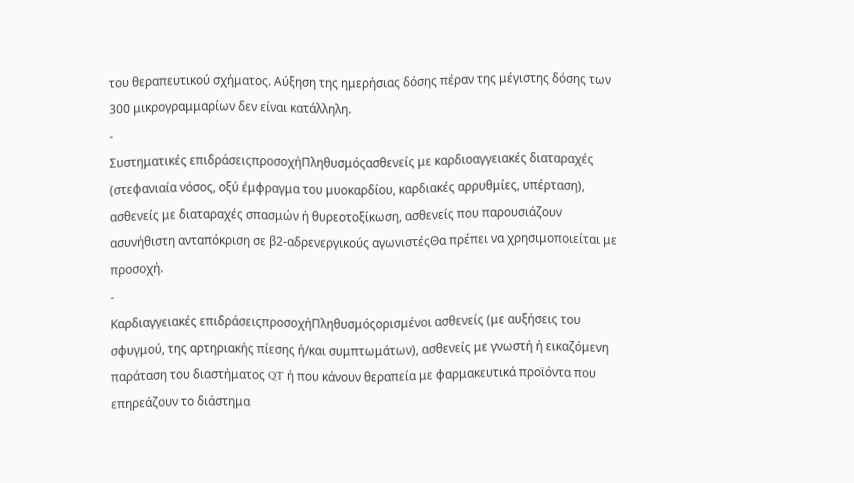του θεραπευτικού σχήματος. Αύξηση της ημερήσιας δόσης πέραν της μέγιστης δόσης των 300 μικρογραμμαρίων δεν είναι κατάλληλη.
-
Συστηματικές επιδράσειςπροσοχήΠληθυσμόςασθενείς με καρδιοαγγειακές διαταραχές (στεφανιαία νόσος, οξύ έμφραγμα του μυοκαρδίου, καρδιακές αρρυθμίες, υπέρταση), ασθενείς με διαταραχές σπασμών ή θυρεοτοξίκωση, ασθενείς που παρουσιάζουν ασυνήθιστη ανταπόκριση σε β2-αδρενεργικούς αγωνιστέςΘα πρέπει να χρησιμοποιείται με προσοχή.
-
Καρδιαγγειακές επιδράσειςπροσοχήΠληθυσμόςορισμένοι ασθενείς (με αυξήσεις του σφυγμού, της αρτηριακής πίεσης ή/και συμπτωμάτων), ασθενείς με γνωστή ή εικαζόμενη παράταση του διαστήματος QT ή που κάνουν θεραπεία με φαρμακευτικά προϊόντα που επηρεάζουν το διάστημα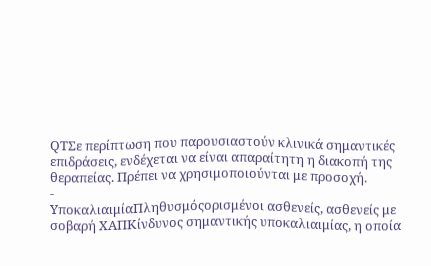QTΣε περίπτωση που παρουσιαστούν κλινικά σημαντικές επιδράσεις, ενδέχεται να είναι απαραίτητη η διακοπή της θεραπείας. Πρέπει να χρησιμοποιούνται με προσοχή.
-
ΥποκαλιαιμίαΠληθυσμόςορισμένοι ασθενείς, ασθενείς με σοβαρή ΧΑΠΚίνδυνος σημαντικής υποκαλιαιμίας, η οποία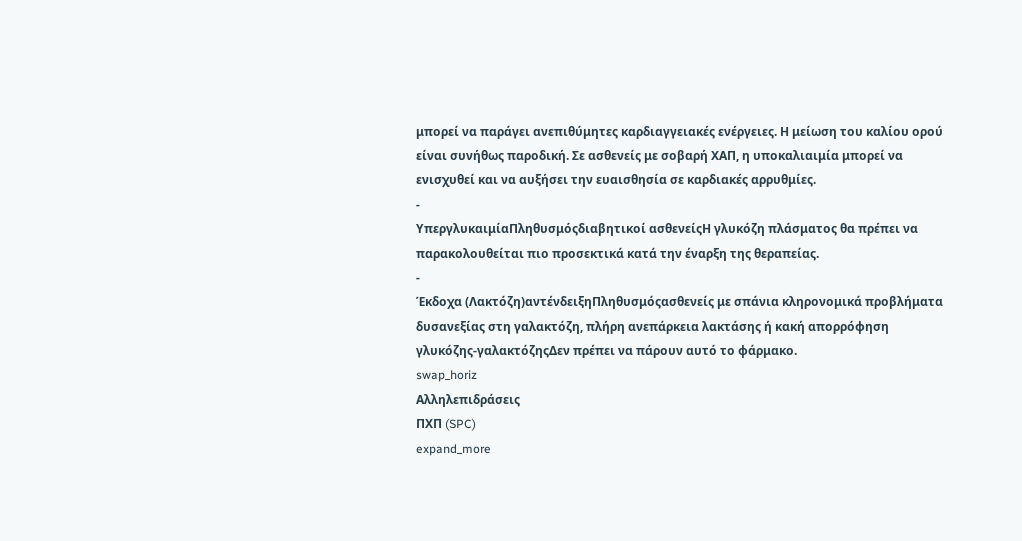μπορεί να παράγει ανεπιθύμητες καρδιαγγειακές ενέργειες. Η μείωση του καλίου ορού είναι συνήθως παροδική. Σε ασθενείς με σοβαρή ΧΑΠ, η υποκαλιαιμία μπορεί να ενισχυθεί και να αυξήσει την ευαισθησία σε καρδιακές αρρυθμίες.
-
ΥπεργλυκαιμίαΠληθυσμόςδιαβητικοί ασθενείςΗ γλυκόζη πλάσματος θα πρέπει να παρακολουθείται πιο προσεκτικά κατά την έναρξη της θεραπείας.
-
Έκδοχα (Λακτόζη)αντένδειξηΠληθυσμόςασθενείς με σπάνια κληρονομικά προβλήματα δυσανεξίας στη γαλακτόζη, πλήρη ανεπάρκεια λακτάσης ή κακή απορρόφηση γλυκόζης-γαλακτόζηςΔεν πρέπει να πάρουν αυτό το φάρμακο.
swap_horiz
Αλληλεπιδράσεις
ΠΧΠ (SPC)
expand_more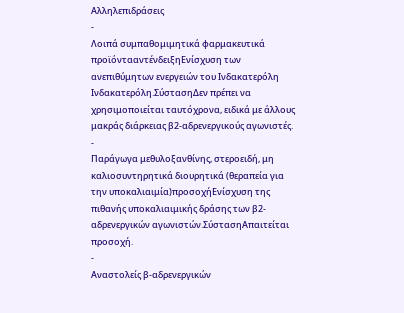Αλληλεπιδράσεις
-
Λοιπά συμπαθομιμητικά φαρμακευτικά προϊόντααντένδειξηΕνίσχυση των ανεπιθύμητων ενεργειών του Ινδακατερόλη Ινδακατερόλη.ΣύστασηΔεν πρέπει να χρησιμοποιείται ταυτόχρονα, ειδικά με άλλους μακράς διάρκειας β2-αδρενεργικούς αγωνιστές.
-
Παράγωγα μεθυλοξανθίνης, στεροειδή, μη καλιοσυντηρητικά διουρητικά (θεραπεία για την υποκαλιαιμία)προσοχήΕνίσχυση της πιθανής υποκαλιαιμικής δράσης των β2-αδρενεργικών αγωνιστών.ΣύστασηΑπαιτείται προσοχή.
-
Αναστολείς β-αδρενεργικών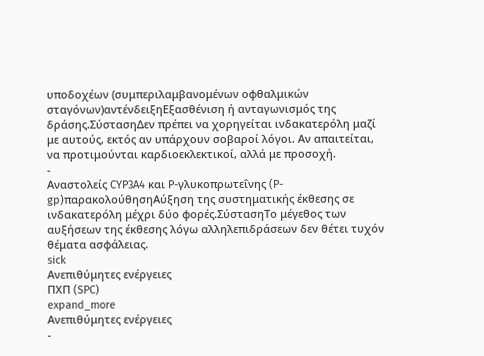υποδοχέων (συμπεριλαμβανομένων οφθαλμικών σταγόνων)αντένδειξηΕξασθένιση ή ανταγωνισμός της δράσης.ΣύστασηΔεν πρέπει να χορηγείται ινδακατερόλη μαζί με αυτούς, εκτός αν υπάρχουν σοβαροί λόγοι. Αν απαιτείται, να προτιμούνται καρδιοεκλεκτικοί, αλλά με προσοχή.
-
Αναστολείς CYP3A4 και P-γλυκοπρωτεΐνης (P-gp)παρακολούθησηΑύξηση της συστηματικής έκθεσης σε ινδακατερόλη μέχρι δύο φορές.ΣύστασηΤο μέγεθος των αυξήσεων της έκθεσης λόγω αλληλεπιδράσεων δεν θέτει τυχόν θέματα ασφάλειας.
sick
Ανεπιθύμητες ενέργειες
ΠΧΠ (SPC)
expand_more
Ανεπιθύμητες ενέργειες
-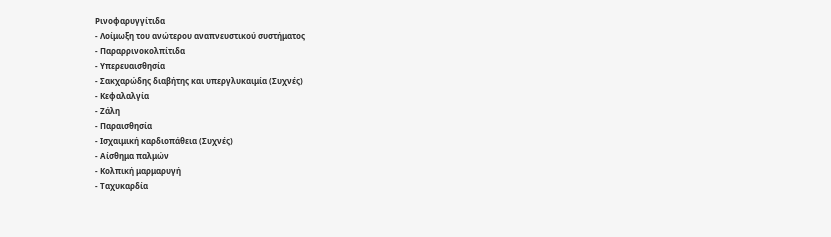Ρινοφαρυγγίτιδα
- Λοίμωξη του ανώτερου αναπνευστικού συστήματος
- Παραρρινοκολπίτιδα
- Υπερευαισθησία
- Σακχαρώδης διαβήτης και υπεργλυκαιμία (Συχνές)
- Κεφαλαλγία
- Ζάλη
- Παραισθησία
- Ισχαιμική καρδιοπάθεια (Συχνές)
- Αίσθημα παλμών
- Κολπική μαρμαρυγή
- Ταχυκαρδία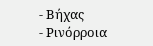- Βήχας
- Ρινόρροια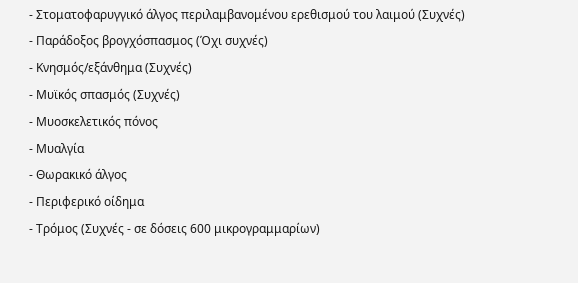- Στοματοφαρυγγικό άλγος περιλαμβανομένου ερεθισμού του λαιμού (Συχνές)
- Παράδοξος βρογχόσπασμος (Όχι συχνές)
- Κνησμός/εξάνθημα (Συχνές)
- Μυϊκός σπασμός (Συχνές)
- Μυοσκελετικός πόνος
- Μυαλγία
- Θωρακικό άλγος
- Περιφερικό οίδημα
- Τρόμος (Συχνές - σε δόσεις 600 μικρογραμμαρίων)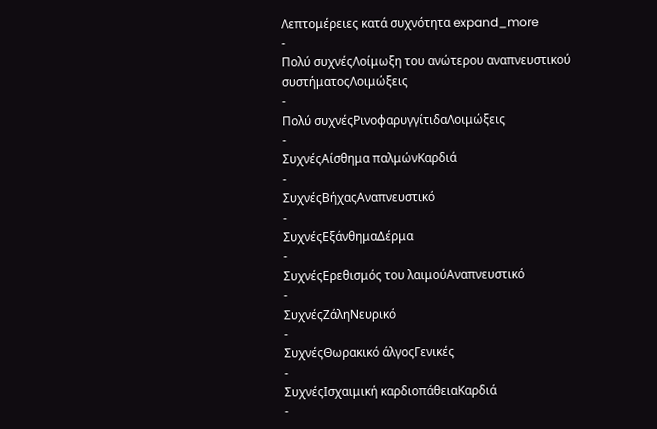Λεπτομέρειες κατά συχνότητα expand_more
-
Πολύ συχνέςΛοίμωξη του ανώτερου αναπνευστικού συστήματοςΛοιμώξεις
-
Πολύ συχνέςΡινοφαρυγγίτιδαΛοιμώξεις
-
ΣυχνέςΑίσθημα παλμώνΚαρδιά
-
ΣυχνέςΒήχαςΑναπνευστικό
-
ΣυχνέςΕξάνθημαΔέρμα
-
ΣυχνέςΕρεθισμός του λαιμούΑναπνευστικό
-
ΣυχνέςΖάληΝευρικό
-
ΣυχνέςΘωρακικό άλγοςΓενικές
-
ΣυχνέςΙσχαιμική καρδιοπάθειαΚαρδιά
-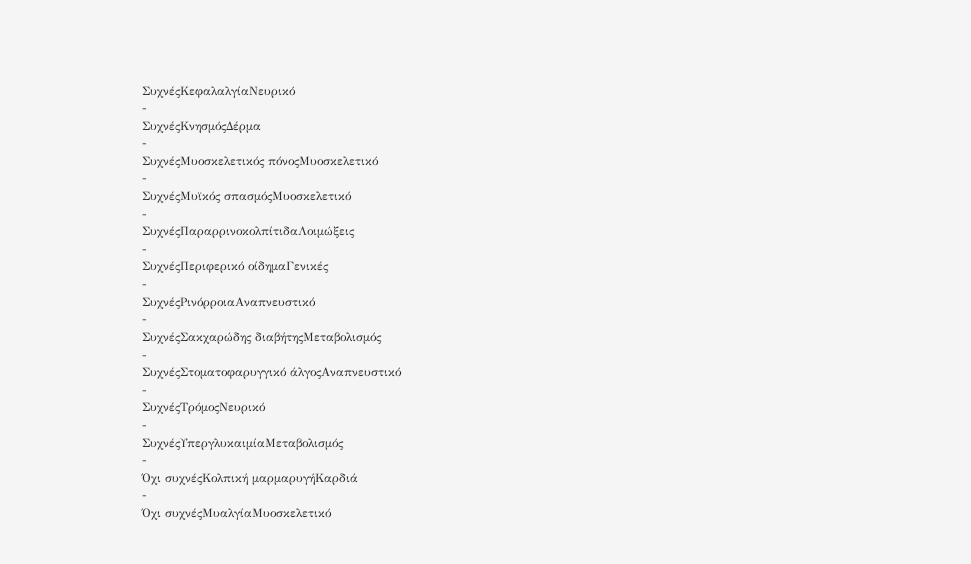ΣυχνέςΚεφαλαλγίαΝευρικό
-
ΣυχνέςΚνησμόςΔέρμα
-
ΣυχνέςΜυοσκελετικός πόνοςΜυοσκελετικό
-
ΣυχνέςΜυϊκός σπασμόςΜυοσκελετικό
-
ΣυχνέςΠαραρρινοκολπίτιδαΛοιμώξεις
-
ΣυχνέςΠεριφερικό οίδημαΓενικές
-
ΣυχνέςΡινόρροιαΑναπνευστικό
-
ΣυχνέςΣακχαρώδης διαβήτηςΜεταβολισμός
-
ΣυχνέςΣτοματοφαρυγγικό άλγοςΑναπνευστικό
-
ΣυχνέςΤρόμοςΝευρικό
-
ΣυχνέςΥπεργλυκαιμίαΜεταβολισμός
-
Όχι συχνέςΚολπική μαρμαρυγήΚαρδιά
-
Όχι συχνέςΜυαλγίαΜυοσκελετικό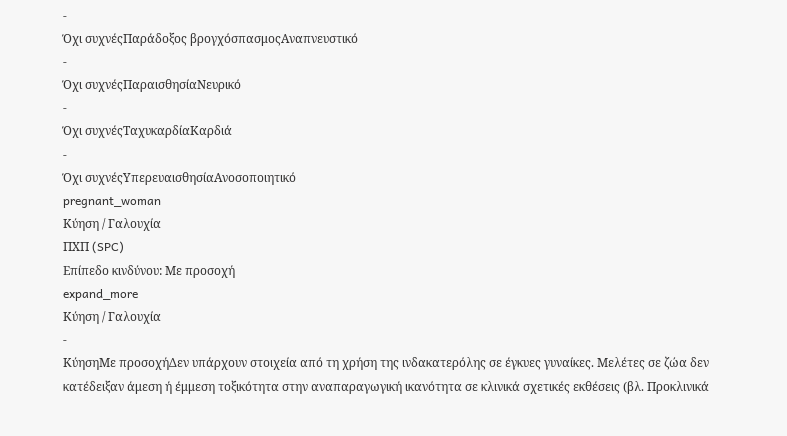-
Όχι συχνέςΠαράδοξος βρογχόσπασμοςΑναπνευστικό
-
Όχι συχνέςΠαραισθησίαΝευρικό
-
Όχι συχνέςΤαχυκαρδίαΚαρδιά
-
Όχι συχνέςΥπερευαισθησίαΑνοσοποιητικό
pregnant_woman
Κύηση / Γαλουχία
ΠΧΠ (SPC)
Επίπεδο κινδύνου: Με προσοχή
expand_more
Κύηση / Γαλουχία
-
ΚύησηΜε προσοχήΔεν υπάρχουν στοιχεία από τη χρήση της ινδακατερόλης σε έγκυες γυναίκες. Μελέτες σε ζώα δεν κατέδειξαν άμεση ή έμμεση τοξικότητα στην αναπαραγωγική ικανότητα σε κλινικά σχετικές εκθέσεις (βλ. Προκλινικά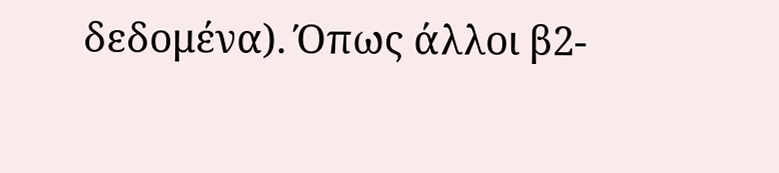δεδομένα). Όπως άλλοι β2-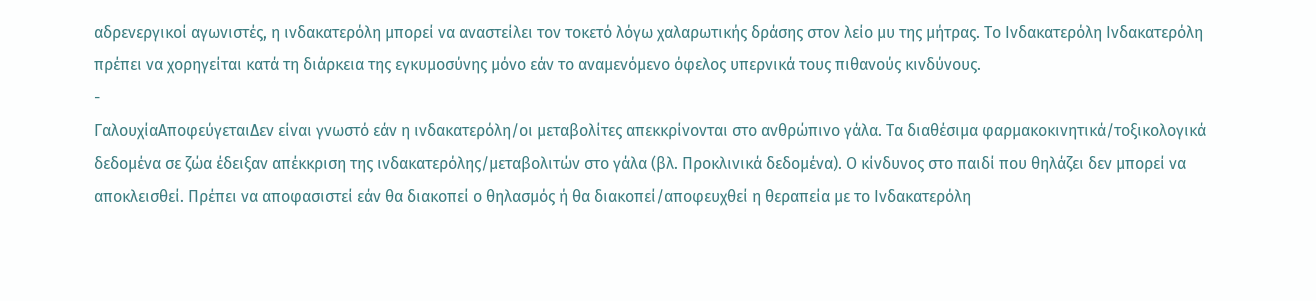αδρενεργικοί αγωνιστές, η ινδακατερόλη μπορεί να αναστείλει τον τοκετό λόγω χαλαρωτικής δράσης στον λείο μυ της μήτρας. Το Ινδακατερόλη Ινδακατερόλη πρέπει να χορηγείται κατά τη διάρκεια της εγκυμοσύνης μόνο εάν το αναμενόμενο όφελος υπερνικά τους πιθανούς κινδύνους.
-
ΓαλουχίαΑποφεύγεταιΔεν είναι γνωστό εάν η ινδακατερόλη/οι μεταβολίτες απεκκρίνονται στο ανθρώπινο γάλα. Τα διαθέσιμα φαρμακοκινητικά/τοξικολογικά δεδομένα σε ζώα έδειξαν απέκκριση της ινδακατερόλης/μεταβολιτών στο γάλα (βλ. Προκλινικά δεδομένα). Ο κίνδυνος στο παιδί που θηλάζει δεν μπορεί να αποκλεισθεί. Πρέπει να αποφασιστεί εάν θα διακοπεί ο θηλασμός ή θα διακοπεί/αποφευχθεί η θεραπεία με το Ινδακατερόλη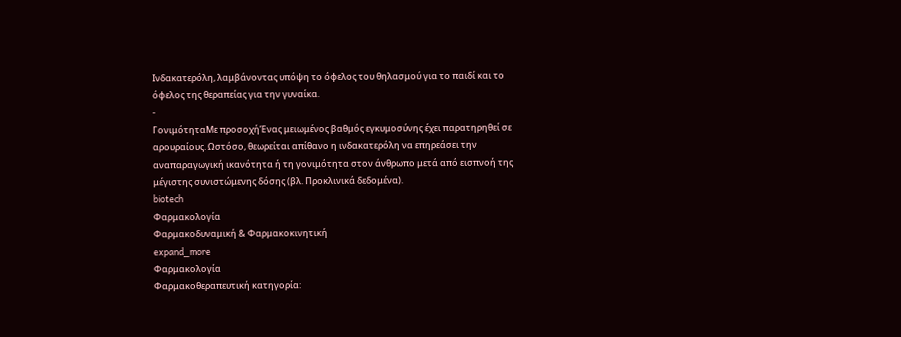Ινδακατερόλη, λαμβάνοντας υπόψη το όφελος του θηλασμού για το παιδί και το όφελος της θεραπείας για την γυναίκα.
-
ΓονιμότηταΜε προσοχήΈνας μειωμένος βαθμός εγκυμοσύνης έχει παρατηρηθεί σε αρουραίους. Ωστόσο, θεωρείται απίθανο η ινδακατερόλη να επηρεάσει την αναπαραγωγική ικανότητα ή τη γονιμότητα στον άνθρωπο μετά από εισπνοή της μέγιστης συνιστώμενης δόσης (βλ. Προκλινικά δεδομένα).
biotech
Φαρμακολογία
Φαρμακοδυναμική & Φαρμακοκινητική
expand_more
Φαρμακολογία
Φαρμακοθεραπευτική κατηγορία: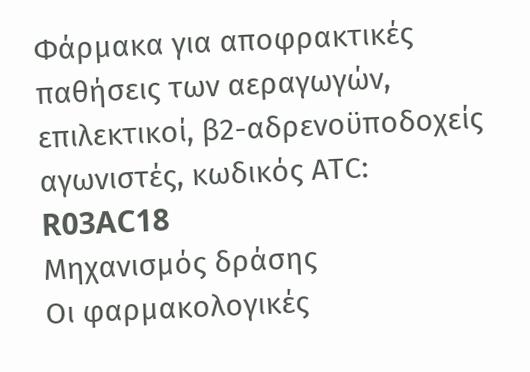Φάρμακα για αποφρακτικές παθήσεις των αεραγωγών, επιλεκτικοί, β2-αδρενοϋποδοχείς αγωνιστές, κωδικός ΑΤC: R03AC18
Μηχανισμός δράσης
Οι φαρμακολογικές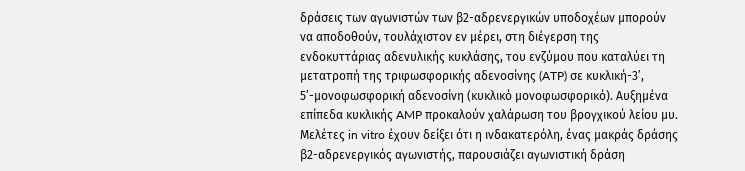δράσεις των αγωνιστών των β2-αδρενεργικών υποδοχέων μπορούν να αποδοθούν, τουλάχιστον εν μέρει, στη διέγερση της ενδοκυττάριας αδενυλικής κυκλάσης, του ενζύμου που καταλύει τη μετατροπή της τριφωσφορικής αδενοσίνης (ATP) σε κυκλική-3’, 5’-μονοφωσφορική αδενοσίνη (κυκλικό μονοφωσφορικό). Αυξημένα επίπεδα κυκλικής AMP προκαλούν χαλάρωση του βρογχικού λείου μυ. Μελέτες in vitro έχουν δείξει ότι η ινδακατερόλη, ένας μακράς δράσης β2-αδρενεργικός αγωνιστής, παρουσιάζει αγωνιστική δράση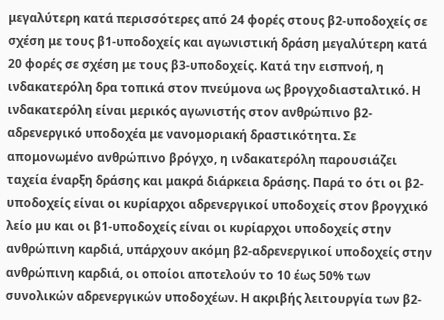μεγαλύτερη κατά περισσότερες από 24 φορές στους β2-υποδοχείς σε σχέση με τους β1-υποδοχείς και αγωνιστική δράση μεγαλύτερη κατά 20 φορές σε σχέση με τους β3-υποδοχείς. Κατά την εισπνοή, η ινδακατερόλη δρα τοπικά στον πνεύμονα ως βρογχοδιασταλτικό. Η ινδακατερόλη είναι μερικός αγωνιστής στον ανθρώπινο β2-αδρενεργικό υποδοχέα με νανομοριακή δραστικότητα. Σε απομονωμένο ανθρώπινο βρόγχο, η ινδακατερόλη παρουσιάζει ταχεία έναρξη δράσης και μακρά διάρκεια δράσης. Παρά το ότι οι β2-υποδοχείς είναι οι κυρίαρχοι αδρενεργικοί υποδοχείς στον βρογχικό λείο μυ και οι β1-υποδοχείς είναι οι κυρίαρχοι υποδοχείς στην ανθρώπινη καρδιά, υπάρχουν ακόμη β2-αδρενεργικοί υποδοχείς στην ανθρώπινη καρδιά, οι οποίοι αποτελούν το 10 έως 50% των συνολικών αδρενεργικών υποδοχέων. Η ακριβής λειτουργία των β2-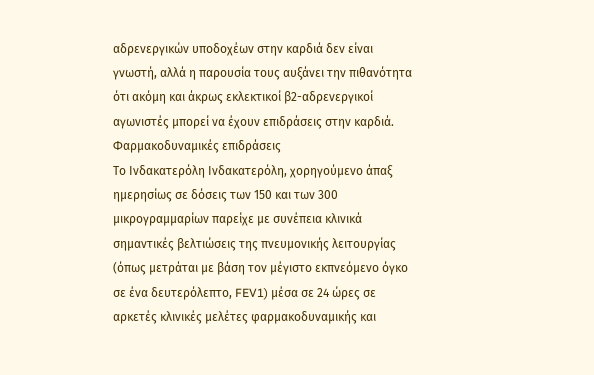αδρενεργικών υποδοχέων στην καρδιά δεν είναι γνωστή, αλλά η παρουσία τους αυξάνει την πιθανότητα ότι ακόμη και άκρως εκλεκτικοί β2-αδρενεργικοί αγωνιστές μπορεί να έχουν επιδράσεις στην καρδιά.
Φαρμακοδυναμικές επιδράσεις
Το Ινδακατερόλη Ινδακατερόλη, χορηγούμενο άπαξ ημερησίως σε δόσεις των 150 και των 300 μικρογραμμαρίων παρείχε με συνέπεια κλινικά σημαντικές βελτιώσεις της πνευμονικής λειτουργίας (όπως μετράται με βάση τον μέγιστο εκπνεόμενο όγκο σε ένα δευτερόλεπτο, FEV1) μέσα σε 24 ώρες σε αρκετές κλινικές μελέτες φαρμακοδυναμικής και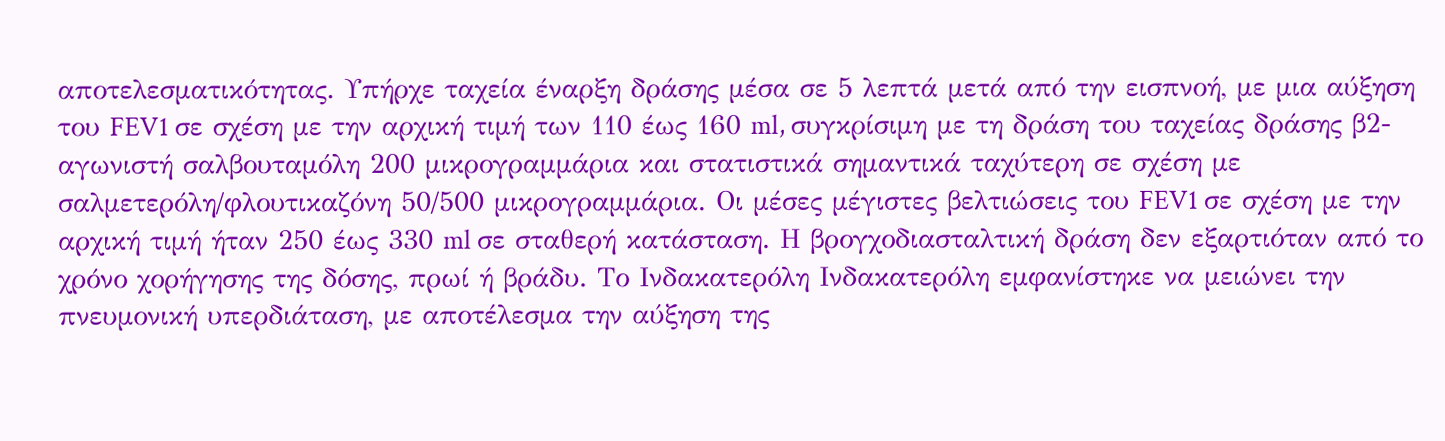αποτελεσματικότητας. Υπήρχε ταχεία έναρξη δράσης μέσα σε 5 λεπτά μετά από την εισπνοή, με μια αύξηση του FEV1 σε σχέση με την αρχική τιμή των 110 έως 160 ml, συγκρίσιμη με τη δράση του ταχείας δράσης β2-αγωνιστή σαλβουταμόλη 200 μικρογραμμάρια και στατιστικά σημαντικά ταχύτερη σε σχέση με σαλμετερόλη/φλουτικαζόνη 50/500 μικρογραμμάρια. Οι μέσες μέγιστες βελτιώσεις του FEV1 σε σχέση με την αρχική τιμή ήταν 250 έως 330 ml σε σταθερή κατάσταση. Η βρογχοδιασταλτική δράση δεν εξαρτιόταν από το χρόνο χορήγησης της δόσης, πρωί ή βράδυ. Το Ινδακατερόλη Ινδακατερόλη εμφανίστηκε να μειώνει την πνευμονική υπερδιάταση, με αποτέλεσμα την αύξηση της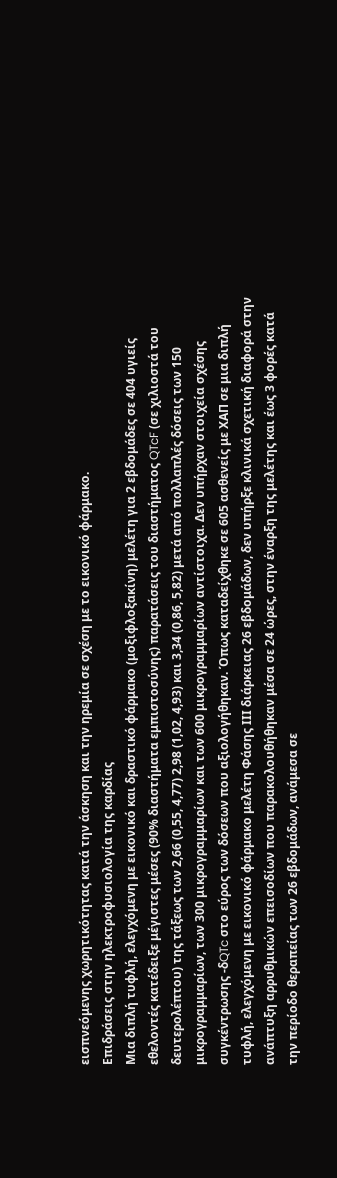εισπνεόμενης χωρητικότητας κατά την άσκηση και την ηρεμία σε σχέση με το εικονικό φάρμακο.
Επιδράσεις στην ηλεκτροφυσιολογία της καρδίας
Μια διπλή τυφλή, ελεγχόμενη με εικονικό και δραστικό φάρμακο (μοξιφλοξακίνη) μελέτη για 2 εβδομάδες σε 404 υγιείς εθελοντές κατέδειξε μέγιστες μέσες (90% διαστήματα εμπιστοσύνης) παρατάσεις του διαστήματος QTcF (σε χιλιοστά του δευτερολέπτου) της τάξεως των 2,66 (0,55, 4,77) 2,98 (1,02, 4,93) και 3,34 (0,86, 5,82) μετά από πολλαπλές δόσεις των 150 μικρογραμμαρίων, των 300 μικρογραμμαρίων και των 600 μικρογραμμαρίων αντίστοιχα. Δεν υπήρχαν στοιχεία σχέσης συγκέντρωσης -δQTc στο εύρος των δόσεων που αξιολογήθηκαν. Όπως καταδείχθηκε σε 605 ασθενείς με ΧΑΠ σε μια διπλή τυφλή, ελεγχόμενη με εικονικό φάρμακο μελέτη Φάσης ΙΙΙ διάρκειας 26 εβδομάδων, δεν υπήρξε κλινικά σχετική διαφορά στην ανάπτυξη αρρυθμικών επεισοδίων που παρακολουθήθηκαν μέσα σε 24 ώρες, στην έναρξη της μελέτης και έως 3 φορές κατά την περίοδο θεραπείας των 26 εβδομάδων, ανάμεσα σε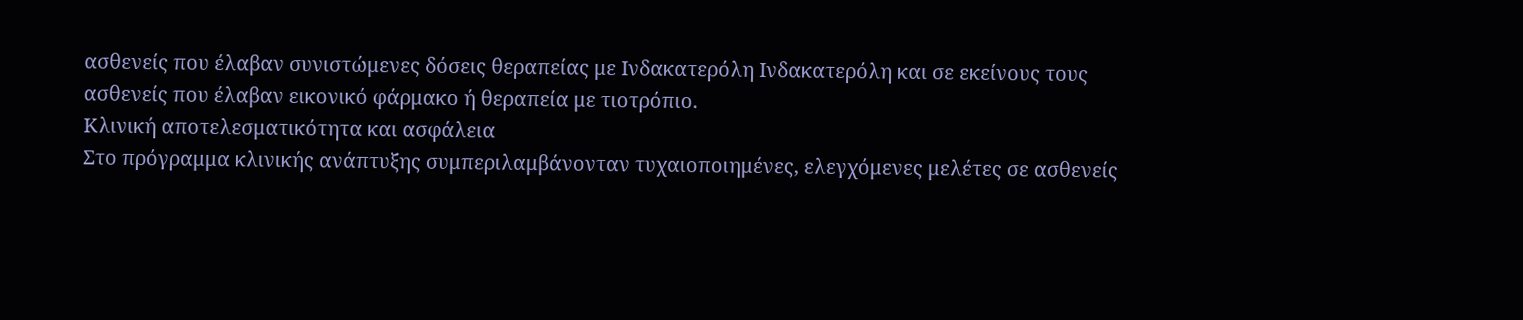ασθενείς που έλαβαν συνιστώμενες δόσεις θεραπείας με Ινδακατερόλη Ινδακατερόλη και σε εκείνους τους ασθενείς που έλαβαν εικονικό φάρμακο ή θεραπεία με τιοτρόπιο.
Κλινική αποτελεσματικότητα και ασφάλεια
Στο πρόγραμμα κλινικής ανάπτυξης συμπεριλαμβάνονταν τυχαιοποιημένες, ελεγχόμενες μελέτες σε ασθενείς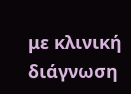με κλινική διάγνωση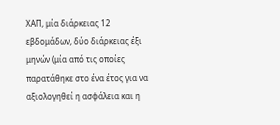ΧΑΠ, μία διάρκειας 12 εβδομάδων, δύο διάρκειας έξι μηνών (μία από τις οποίες παρατάθηκε στο ένα έτος για να αξιολογηθεί η ασφάλεια και η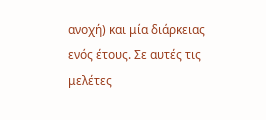ανοχή) και μία διάρκειας ενός έτους. Σε αυτές τις μελέτες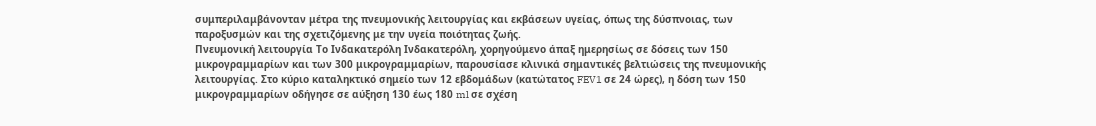συμπεριλαμβάνονταν μέτρα της πνευμονικής λειτουργίας και εκβάσεων υγείας, όπως της δύσπνοιας, των παροξυσμών και της σχετιζόμενης με την υγεία ποιότητας ζωής.
Πνευμονική λειτουργία Το Ινδακατερόλη Ινδακατερόλη, χορηγούμενο άπαξ ημερησίως σε δόσεις των 150 μικρογραμμαρίων και των 300 μικρογραμμαρίων, παρουσίασε κλινικά σημαντικές βελτιώσεις της πνευμονικής λειτουργίας. Στο κύριο καταληκτικό σημείο των 12 εβδομάδων (κατώτατος FEV1 σε 24 ώρες), η δόση των 150 μικρογραμμαρίων οδήγησε σε αύξηση 130 έως 180 ml σε σχέση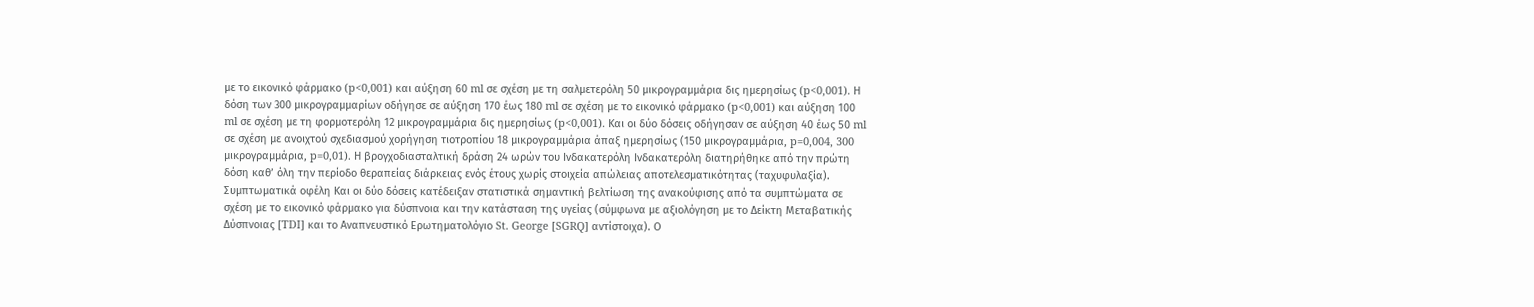με το εικονικό φάρμακο (p<0,001) και αύξηση 60 ml σε σχέση με τη σαλμετερόλη 50 μικρογραμμάρια δις ημερησίως (p<0,001). Η δόση των 300 μικρογραμμαρίων οδήγησε σε αύξηση 170 έως 180 ml σε σχέση με το εικονικό φάρμακο (p<0,001) και αύξηση 100 ml σε σχέση με τη φορμοτερόλη 12 μικρογραμμάρια δις ημερησίως (p<0,001). Και οι δύο δόσεις οδήγησαν σε αύξηση 40 έως 50 ml σε σχέση με ανοιχτού σχεδιασμού χορήγηση τιοτροπίου 18 μικρογραμμάρια άπαξ ημερησίως (150 μικρογραμμάρια, p=0,004, 300 μικρογραμμάρια, p=0,01). Η βρογχοδιασταλτική δράση 24 ωρών του Ινδακατερόλη Ινδακατερόλη διατηρήθηκε από την πρώτη δόση καθ’ όλη την περίοδο θεραπείας διάρκειας ενός έτους χωρίς στοιχεία απώλειας αποτελεσματικότητας (ταχυφυλαξία).
Συμπτωματικά οφέλη Και οι δύο δόσεις κατέδειξαν στατιστικά σημαντική βελτίωση της ανακούφισης από τα συμπτώματα σε σχέση με το εικονικό φάρμακο για δύσπνοια και την κατάσταση της υγείας (σύμφωνα με αξιολόγηση με το Δείκτη Μεταβατικής Δύσπνοιας [TDI] και το Αναπνευστικό Ερωτηματολόγιο St. George [SGRQ] αντίστοιχα). Ο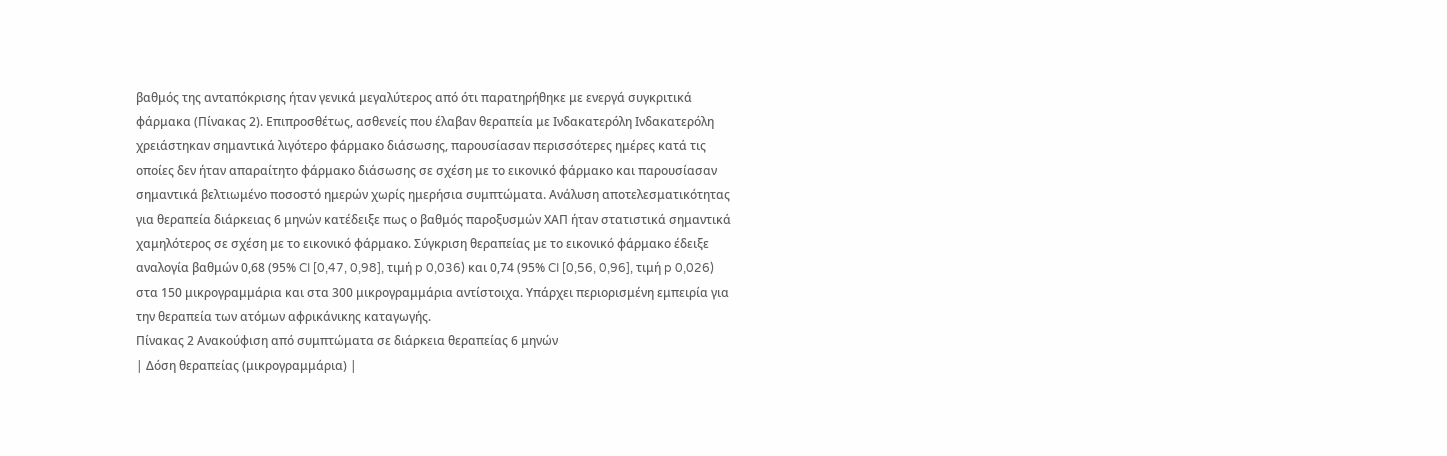βαθμός της ανταπόκρισης ήταν γενικά μεγαλύτερος από ότι παρατηρήθηκε με ενεργά συγκριτικά φάρμακα (Πίνακας 2). Επιπροσθέτως, ασθενείς που έλαβαν θεραπεία με Ινδακατερόλη Ινδακατερόλη χρειάστηκαν σημαντικά λιγότερο φάρμακο διάσωσης, παρουσίασαν περισσότερες ημέρες κατά τις οποίες δεν ήταν απαραίτητο φάρμακο διάσωσης σε σχέση με το εικονικό φάρμακο και παρουσίασαν σημαντικά βελτιωμένο ποσοστό ημερών χωρίς ημερήσια συμπτώματα. Ανάλυση αποτελεσματικότητας για θεραπεία διάρκειας 6 μηνών κατέδειξε πως ο βαθμός παροξυσμών ΧΑΠ ήταν στατιστικά σημαντικά χαμηλότερος σε σχέση με το εικονικό φάρμακο. Σύγκριση θεραπείας με το εικονικό φάρμακο έδειξε αναλογία βαθμών 0,68 (95% CI [0,47, 0,98], τιμή p 0,036) και 0,74 (95% CI [0,56, 0,96], τιμή p 0,026) στα 150 μικρογραμμάρια και στα 300 μικρογραμμάρια αντίστοιχα. Υπάρχει περιορισμένη εμπειρία για την θεραπεία των ατόμων αφρικάνικης καταγωγής.
Πίνακας 2 Ανακούφιση από συμπτώματα σε διάρκεια θεραπείας 6 μηνών
| Δόση θεραπείας (μικρογραμμάρια) |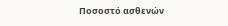Ποσοστό ασθενών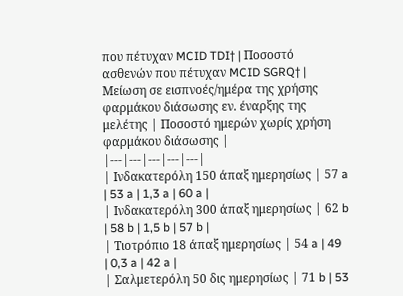που πέτυχαν MCID TDI† | Ποσοστό ασθενών που πέτυχαν MCID SGRQ† | Μείωση σε εισπνοές/ημέρα της χρήσης φαρμάκου διάσωσης εν. έναρξης της μελέτης | Ποσοστό ημερών χωρίς χρήση φαρμάκου διάσωσης |
|---|---|---|---|---|
| Ινδακατερόλη 150 άπαξ ημερησίως | 57 a | 53 a | 1,3 a | 60 a |
| Ινδακατερόλη 300 άπαξ ημερησίως | 62 b | 58 b | 1,5 b | 57 b |
| Τιοτρόπιο 18 άπαξ ημερησίως | 54 a | 49 | 0,3 a | 42 a |
| Σαλμετερόλη 50 δις ημερησίως | 71 b | 53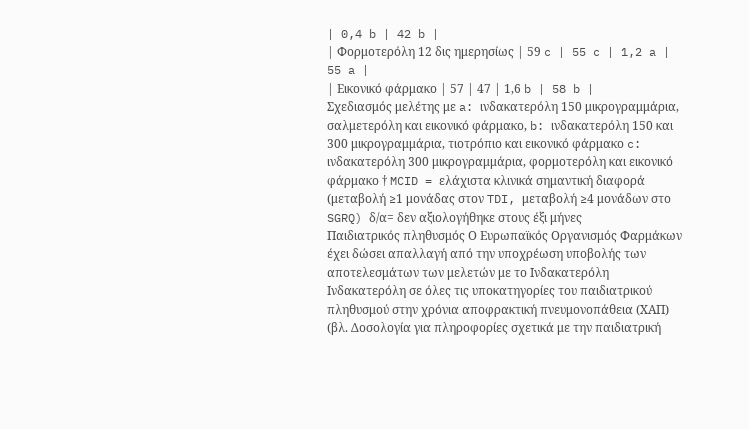| 0,4 b | 42 b |
| Φορμοτερόλη 12 δις ημερησίως | 59 c | 55 c | 1,2 a | 55 a |
| Εικονικό φάρμακο | 57 | 47 | 1,6 b | 58 b |
Σχεδιασμός μελέτης με a: ινδακατερόλη 150 μικρογραμμάρια, σαλμετερόλη και εικονικό φάρμακο, b: ινδακατερόλη 150 και 300 μικρογραμμάρια, τιοτρόπιο και εικονικό φάρμακο c: ινδακατερόλη 300 μικρογραμμάρια, φορμοτερόλη και εικονικό φάρμακο † MCID = ελάχιστα κλινικά σημαντική διαφορά (μεταβολή ≥1 μονάδας στον TDI, μεταβολή ≥4 μονάδων στο SGRQ) δ/α= δεν αξιολογήθηκε στους έξι μήνες
Παιδιατρικός πληθυσμός Ο Ευρωπαϊκός Οργανισμός Φαρμάκων έχει δώσει απαλλαγή από την υποχρέωση υποβολής των αποτελεσμάτων των μελετών με το Ινδακατερόλη Ινδακατερόλη σε όλες τις υποκατηγορίες του παιδιατρικού πληθυσμού στην χρόνια αποφρακτική πνευμονοπάθεια (ΧΑΠ) (βλ. Δοσολογία για πληροφορίες σχετικά με την παιδιατρική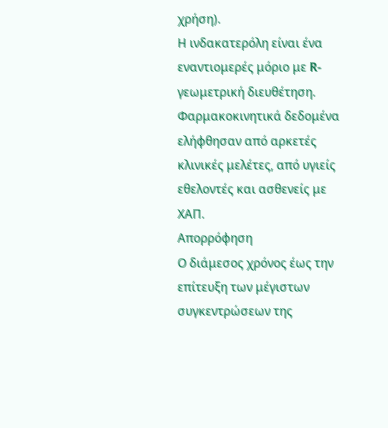χρήση).
Η ινδακατερόλη είναι ένα εναντιομερές μόριο με R-γεωμετρική διευθέτηση. Φαρμακοκινητικά δεδομένα ελήφθησαν από αρκετές κλινικές μελέτες, από υγιείς εθελοντές και ασθενείς με ΧΑΠ.
Απορρόφηση
Ο διάμεσος χρόνος έως την επίτευξη των μέγιστων συγκεντρώσεων της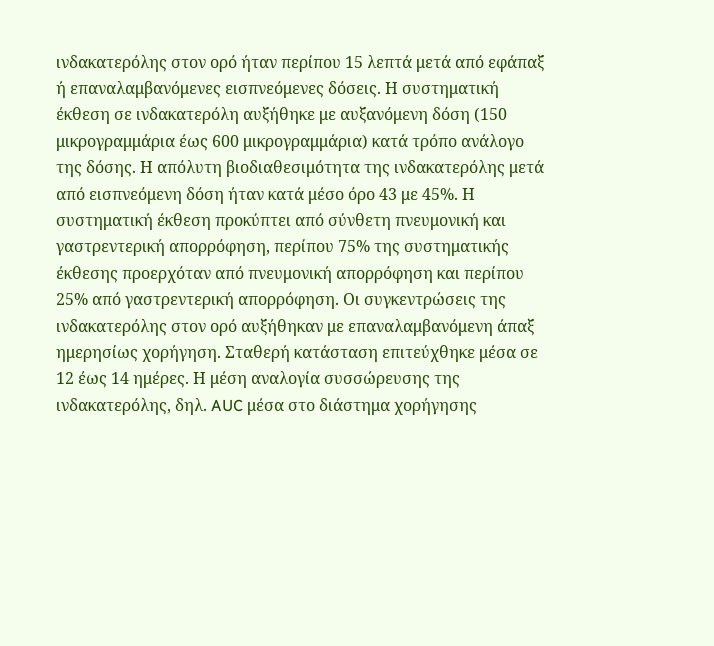ινδακατερόλης στον ορό ήταν περίπου 15 λεπτά μετά από εφάπαξ ή επαναλαμβανόμενες εισπνεόμενες δόσεις. Η συστηματική έκθεση σε ινδακατερόλη αυξήθηκε με αυξανόμενη δόση (150 μικρογραμμάρια έως 600 μικρογραμμάρια) κατά τρόπο ανάλογο της δόσης. Η απόλυτη βιοδιαθεσιμότητα της ινδακατερόλης μετά από εισπνεόμενη δόση ήταν κατά μέσο όρο 43 με 45%. Η συστηματική έκθεση προκύπτει από σύνθετη πνευμονική και γαστρεντερική απορρόφηση, περίπου 75% της συστηματικής έκθεσης προερχόταν από πνευμονική απορρόφηση και περίπου 25% από γαστρεντερική απορρόφηση. Οι συγκεντρώσεις της ινδακατερόλης στον ορό αυξήθηκαν με επαναλαμβανόμενη άπαξ ημερησίως χορήγηση. Σταθερή κατάσταση επιτεύχθηκε μέσα σε 12 έως 14 ημέρες. Η μέση αναλογία συσσώρευσης της ινδακατερόλης, δηλ. AUC μέσα στο διάστημα χορήγησης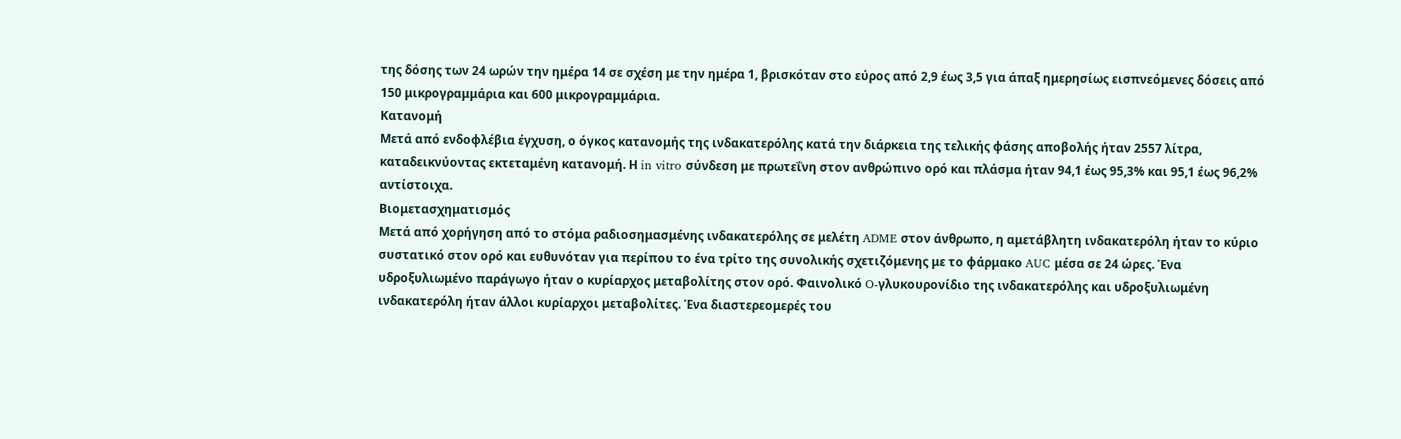της δόσης των 24 ωρών την ημέρα 14 σε σχέση με την ημέρα 1, βρισκόταν στο εύρος από 2,9 έως 3,5 για άπαξ ημερησίως εισπνεόμενες δόσεις από 150 μικρογραμμάρια και 600 μικρογραμμάρια.
Κατανομή
Μετά από ενδοφλέβια έγχυση, ο όγκος κατανομής της ινδακατερόλης κατά την διάρκεια της τελικής φάσης αποβολής ήταν 2557 λίτρα, καταδεικνύοντας εκτεταμένη κατανομή. Η in vitro σύνδεση με πρωτεΐνη στον ανθρώπινο ορό και πλάσμα ήταν 94,1 έως 95,3% και 95,1 έως 96,2% αντίστοιχα.
Βιομετασχηματισμός
Μετά από χορήγηση από το στόμα ραδιοσημασμένης ινδακατερόλης σε μελέτη ADME στον άνθρωπο, η αμετάβλητη ινδακατερόλη ήταν το κύριο συστατικό στον ορό και ευθυνόταν για περίπου το ένα τρίτο της συνολικής σχετιζόμενης με το φάρμακο AUC μέσα σε 24 ώρες. Ένα υδροξυλιωμένο παράγωγο ήταν ο κυρίαρχος μεταβολίτης στον ορό. Φαινολικό O-γλυκουρονίδιο της ινδακατερόλης και υδροξυλιωμένη ινδακατερόλη ήταν άλλοι κυρίαρχοι μεταβολίτες. Ένα διαστερεομερές του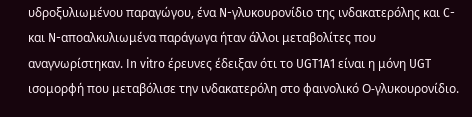υδροξυλιωμένου παραγώγου, ένα N-γλυκουρονίδιο της ινδακατερόλης και C- και N-αποαλκυλιωμένα παράγωγα ήταν άλλοι μεταβολίτες που αναγνωρίστηκαν. In vitro έρευνες έδειξαν ότι το UGT1A1 είναι η μόνη UGT ισομορφή που μεταβόλισε την ινδακατερόλη στο φαινολικό Ο-γλυκουρονίδιο.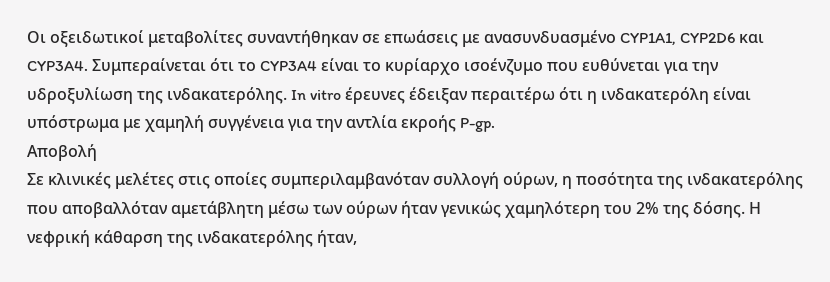Οι οξειδωτικοί μεταβολίτες συναντήθηκαν σε επωάσεις με ανασυνδυασμένο CYP1A1, CYP2D6 και CYP3A4. Συμπεραίνεται ότι το CYP3A4 είναι το κυρίαρχο ισοένζυμο που ευθύνεται για την υδροξυλίωση της ινδακατερόλης. In vitro έρευνες έδειξαν περαιτέρω ότι η ινδακατερόλη είναι υπόστρωμα με χαμηλή συγγένεια για την αντλία εκροής P-gp.
Αποβολή
Σε κλινικές μελέτες στις οποίες συμπεριλαμβανόταν συλλογή ούρων, η ποσότητα της ινδακατερόλης που αποβαλλόταν αμετάβλητη μέσω των ούρων ήταν γενικώς χαμηλότερη του 2% της δόσης. Η νεφρική κάθαρση της ινδακατερόλης ήταν,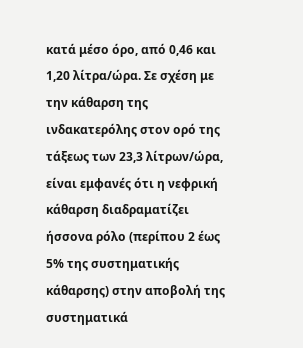κατά μέσο όρο, από 0,46 και 1,20 λίτρα/ώρα. Σε σχέση με την κάθαρση της ινδακατερόλης στον ορό της τάξεως των 23,3 λίτρων/ώρα, είναι εμφανές ότι η νεφρική κάθαρση διαδραματίζει ήσσονα ρόλο (περίπου 2 έως 5% της συστηματικής κάθαρσης) στην αποβολή της συστηματικά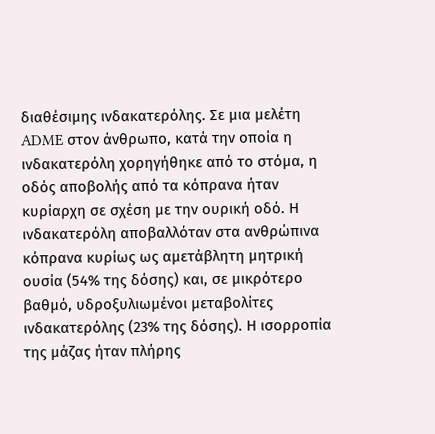διαθέσιμης ινδακατερόλης. Σε μια μελέτη ADME στον άνθρωπο, κατά την οποία η ινδακατερόλη χορηγήθηκε από το στόμα, η οδός αποβολής από τα κόπρανα ήταν κυρίαρχη σε σχέση με την ουρική οδό. Η ινδακατερόλη αποβαλλόταν στα ανθρώπινα κόπρανα κυρίως ως αμετάβλητη μητρική ουσία (54% της δόσης) και, σε μικρότερο βαθμό, υδροξυλιωμένοι μεταβολίτες ινδακατερόλης (23% της δόσης). Η ισορροπία της μάζας ήταν πλήρης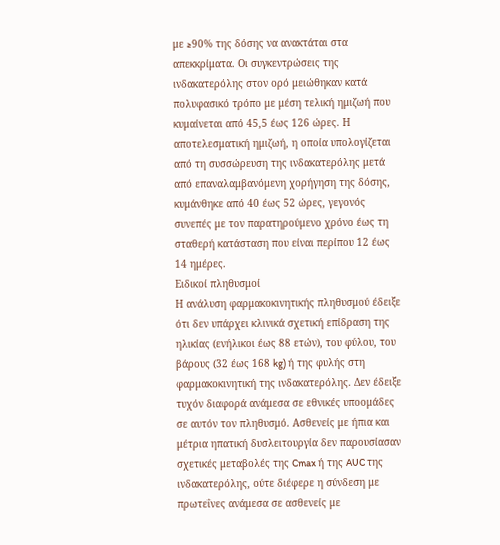με ≥90% της δόσης να ανακτάται στα απεκκρίματα. Οι συγκεντρώσεις της ινδακατερόλης στον ορό μειώθηκαν κατά πολυφασικό τρόπο με μέση τελική ημιζωή που κυμαίνεται από 45,5 έως 126 ώρες. Η αποτελεσματική ημιζωή, η οποία υπολογίζεται από τη συσσώρευση της ινδακατερόλης μετά από επαναλαμβανόμενη χορήγηση της δόσης, κυμάνθηκε από 40 έως 52 ώρες, γεγονός συνεπές με τον παρατηρούμενο χρόνο έως τη σταθερή κατάσταση που είναι περίπου 12 έως 14 ημέρες.
Ειδικοί πληθυσμοί
Η ανάλυση φαρμακοκινητικής πληθυσμού έδειξε ότι δεν υπάρχει κλινικά σχετική επίδραση της ηλικίας (ενήλικοι έως 88 ετών), του φύλου, του βάρους (32 έως 168 kg) ή της φυλής στη φαρμακοκινητική της ινδακατερόλης. Δεν έδειξε τυχόν διαφορά ανάμεσα σε εθνικές υποομάδες σε αυτόν τον πληθυσμό. Ασθενείς με ήπια και μέτρια ηπατική δυσλειτουργία δεν παρουσίασαν σχετικές μεταβολές της Cmax ή της AUC της ινδακατερόλης, ούτε διέφερε η σύνδεση με πρωτεΐνες ανάμεσα σε ασθενείς με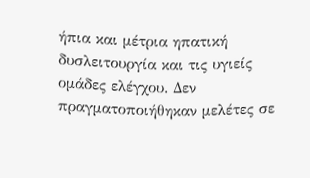ήπια και μέτρια ηπατική δυσλειτουργία και τις υγιείς ομάδες ελέγχου. Δεν πραγματοποιήθηκαν μελέτες σε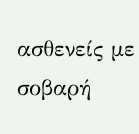ασθενείς με σοβαρή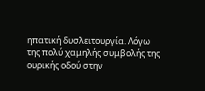ηπατική δυσλειτουργία. Λόγω της πολύ χαμηλής συμβολής της ουρικής οδού στην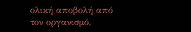ολική αποβολή από τον οργανισμό,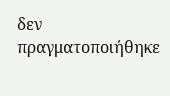δεν πραγματοποιήθηκε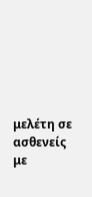μελέτη σε ασθενείς με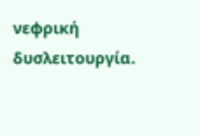νεφρική δυσλειτουργία.